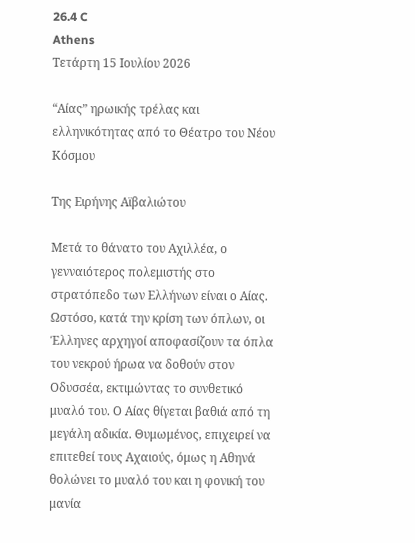26.4 C
Athens
Τετάρτη 15 Ιουλίου 2026

“Αίας” ηρωικής τρέλας και ελληνικότητας από το Θέατρο του Νέου Κόσμου

Της Ειρήνης Αϊβαλιώτου

Μετά το θάνατο του Αχιλλέα, ο γενναιότερος πολεμιστής στο στρατόπεδο των Ελλήνων είναι ο Αίας. Ωστόσο, κατά την κρίση των όπλων, οι Έλληνες αρχηγοί αποφασίζουν τα όπλα του νεκρού ήρωα να δοθούν στον Οδυσσέα, εκτιμώντας το συνθετικό μυαλό του. Ο Αίας θίγεται βαθιά από τη μεγάλη αδικία. Θυμωμένος, επιχειρεί να επιτεθεί τους Αχαιούς, όμως η Αθηνά θολώνει το μυαλό του και η φονική του μανία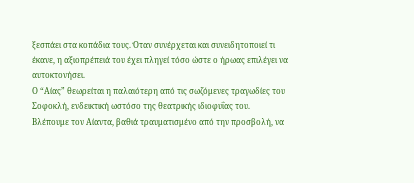ξεσπάει στα κοπάδια τους. Όταν συνέρχεται και συνειδητοποιεί τι έκανε, η αξιοπρέπειά του έχει πληγεί τόσο ώστε ο ήρωας επιλέγει να αυτοκτονήσει.
Ο “Αίας” θεωρείται η παλαιότερη από τις σωζόμενες τραγωδίες του Σοφοκλή, ενδεικτική ωστόσο της θεατρικής ιδιοφυΐας του.
Βλέπουμε τον Αίαντα, βαθιά τραυματισμένο από την προσβολή, να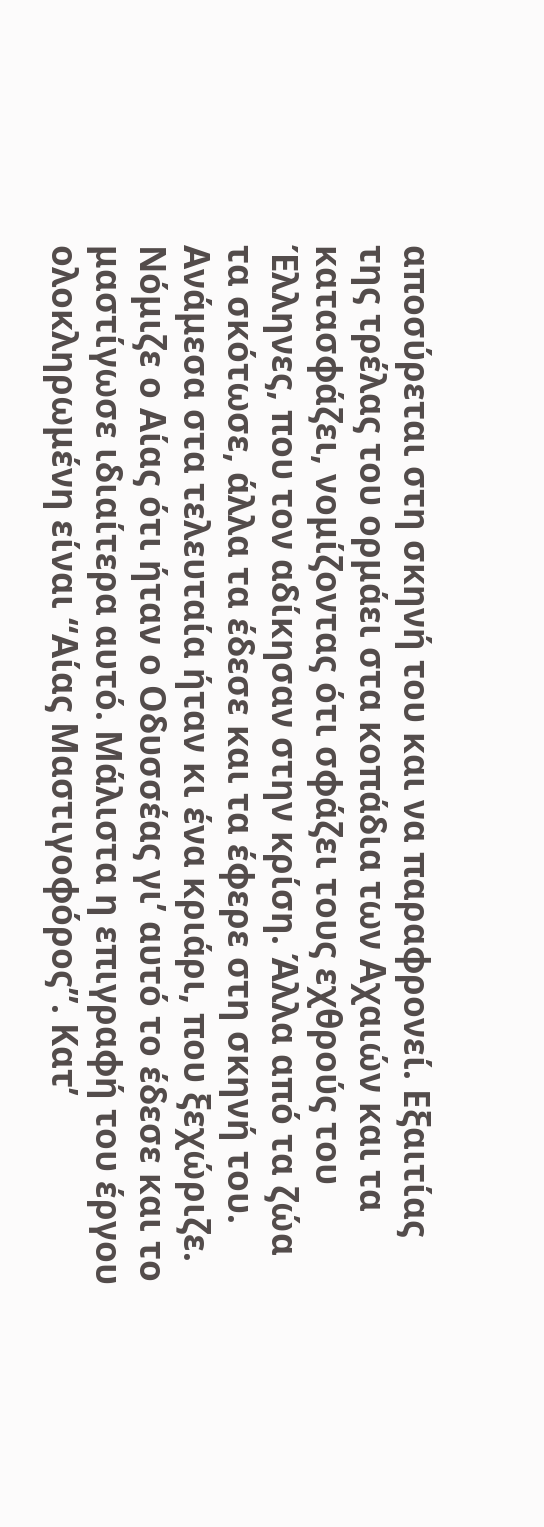αποσύρεται στη σκηνή του και να παραφρονεί. Εξαιτίας της τρέλας του ορμάει στα κοπάδια των Αχαιών και τα κατασφάζει, νομίζοντας ότι σφάζει τους εχθρούς του Έλληνες, που τον αδίκησαν στην κρίση. Άλλα από τα ζώα τα σκότωσε, άλλα τα έδεσε και τα έφερε στη σκηνή του. Ανάμεσα στα τελευταία ήταν κι ένα κριάρι, που ξεχώριζε. Νόμιζε ο Αίας ότι ήταν ο Οδυσσέας γι’ αυτό το έδεσε και το μαστίγωσε ιδιαίτερα αυτό. Μάλιστα η επιγραφή του έργου ολοκληρωμένη είναι “Αίας Μαστιγοφόρος”. Κατ’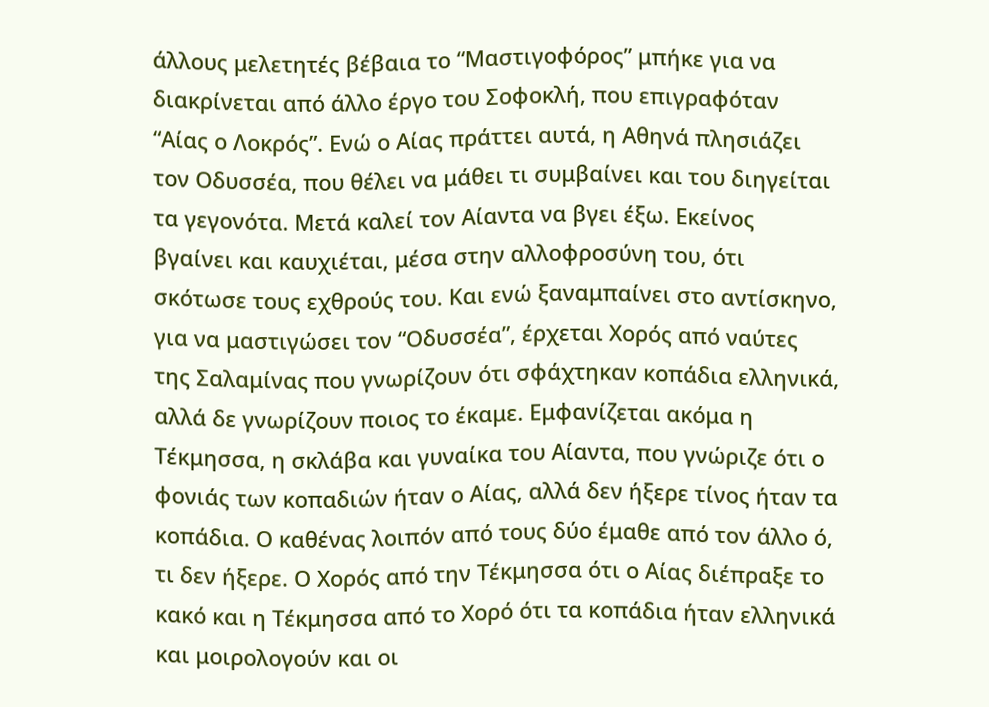άλλους μελετητές βέβαια το “Μαστιγοφόρος” μπήκε για να διακρίνεται από άλλο έργο του Σοφοκλή, που επιγραφόταν “Αίας ο Λοκρός”. Ενώ ο Αίας πράττει αυτά, η Αθηνά πλησιάζει τον Οδυσσέα, που θέλει να μάθει τι συμβαίνει και του διηγείται τα γεγονότα. Μετά καλεί τον Αίαντα να βγει έξω. Εκείνος βγαίνει και καυχιέται, μέσα στην αλλοφροσύνη του, ότι σκότωσε τους εχθρούς του. Και ενώ ξαναμπαίνει στο αντίσκηνο, για να μαστιγώσει τον “Οδυσσέα”, έρχεται Χορός από ναύτες της Σαλαμίνας που γνωρίζουν ότι σφάχτηκαν κοπάδια ελληνικά, αλλά δε γνωρίζουν ποιος το έκαμε. Εμφανίζεται ακόμα η Τέκμησσα, η σκλάβα και γυναίκα του Αίαντα, που γνώριζε ότι ο φονιάς των κοπαδιών ήταν ο Αίας, αλλά δεν ήξερε τίνος ήταν τα κοπάδια. Ο καθένας λοιπόν από τους δύο έμαθε από τον άλλο ό, τι δεν ήξερε. Ο Χορός από την Τέκμησσα ότι ο Αίας διέπραξε το κακό και η Τέκμησσα από το Χορό ότι τα κοπάδια ήταν ελληνικά και μοιρολογούν και οι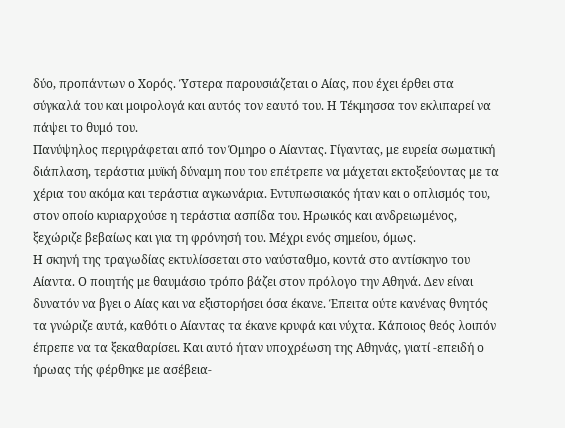δύο, προπάντων ο Χορός. Ύστερα παρουσιάζεται ο Αίας, που έχει έρθει στα σύγκαλά του και μοιρολογά και αυτός τον εαυτό του. Η Τέκμησσα τον εκλιπαρεί να πάψει το θυμό του.
Πανύψηλος περιγράφεται από τον Όμηρο ο Αίαντας. Γίγαντας, με ευρεία σωματική διάπλαση, τεράστια μυϊκή δύναμη που του επέτρεπε να μάχεται εκτοξεύοντας με τα χέρια του ακόμα και τεράστια αγκωνάρια. Εντυπωσιακός ήταν και ο οπλισμός του, στον οποίο κυριαρχούσε η τεράστια ασπίδα του. Ηρωικός και ανδρειωμένος, ξεχώριζε βεβαίως και για τη φρόνησή του. Μέχρι ενός σημείου, όμως.
Η σκηνή της τραγωδίας εκτυλίσσεται στο ναύσταθμο, κοντά στο αντίσκηνο του Αίαντα. Ο ποιητής με θαυμάσιο τρόπο βάζει στον πρόλογο την Αθηνά. Δεν είναι δυνατόν να βγει ο Αίας και να εξιστορήσει όσα έκανε. Έπειτα ούτε κανένας θνητός τα γνώριζε αυτά, καθότι ο Αίαντας τα έκανε κρυφά και νύχτα. Κάποιος θεός λοιπόν έπρεπε να τα ξεκαθαρίσει. Και αυτό ήταν υποχρέωση της Αθηνάς, γιατί -επειδή ο ήρωας τής φέρθηκε με ασέβεια-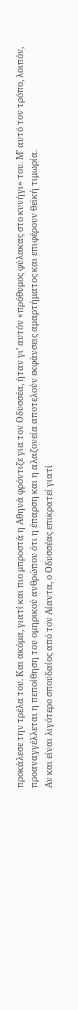προκάλεσε την τρέλα του. Και ακόμα, γιατί και πιο μπροστά η Αθηνά φρόντιζε για τον Οδυσσέα, ήταν γι’ αυτόν «πρόθυμος φύλακας στο κυνήγι» του. Μ’ αυτό τον τρόπο, λοιπόν, προαναγγέλλεται η πεποίθηση του ομηρικού ανθρώπου ότι η έπαρση και η αλαζονεία αποτελούν εκφάνσεις αμαρτήματος και επιφέρουν θεϊκή τιμωρία.
Αν και είναι λιγότερο σπουδαίος από τον Αίαντα, ο Οδυσσέας επικρατεί γιατί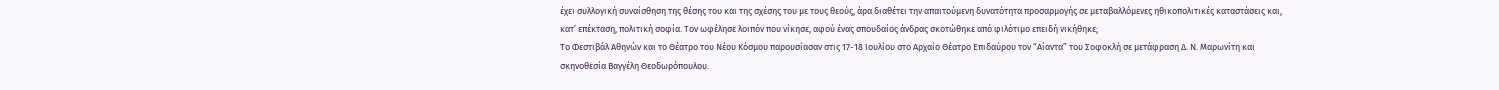έχει συλλογική συναίσθηση της θέσης του και της σχέσης του με τους θεούς, άρα διαθέτει την απαιτούμενη δυνατότητα προσαρμογής σε μεταβαλλόμενες ηθικοπολιτικές καταστάσεις και, κατ’ επέκταση, πολιτική σοφία. Τον ωφέλησε λοιπόν που νίκησε, αφού ένας σπουδαίος άνδρας σκοτώθηκε από φιλότιμο επειδή νικήθηκε;
Το Φεστιβάλ Αθηνών και το Θέατρο του Νέου Κόσμου παρουσίασαν στις 17-18 Ιουλίου στο Αρχαίο Θέατρο Επιδαύρου τον “Αίαντα” του Σοφοκλή σε μετάφραση Δ. Ν. Μαρωνίτη και σκηνοθεσία Βαγγέλη Θεοδωρόπουλου.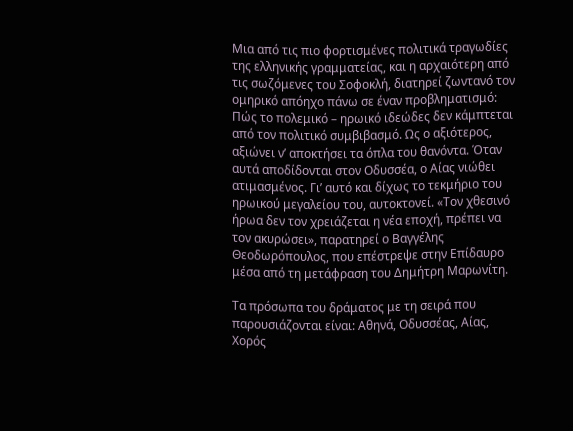Μια από τις πιο φορτισμένες πολιτικά τραγωδίες της ελληνικής γραμματείας, και η αρχαιότερη από τις σωζόμενες του Σοφοκλή, διατηρεί ζωντανό τον ομηρικό απόηχο πάνω σε έναν προβληματισμό: Πώς το πολεμικό – ηρωικό ιδεώδες δεν κάμπτεται από τον πολιτικό συμβιβασμό. Ως ο αξιότερος, αξιώνει ν’ αποκτήσει τα όπλα του θανόντα. Όταν αυτά αποδίδονται στον Οδυσσέα, ο Αίας νιώθει ατιμασμένος. Γι’ αυτό και δίχως το τεκμήριο του ηρωικού μεγαλείου του, αυτοκτονεί. «Τον χθεσινό ήρωα δεν τον χρειάζεται η νέα εποχή, πρέπει να τον ακυρώσει», παρατηρεί ο Βαγγέλης Θεοδωρόπουλος, που επέστρεψε στην Επίδαυρο μέσα από τη μετάφραση του Δημήτρη Μαρωνίτη.

Τα πρόσωπα του δράματος με τη σειρά που παρουσιάζονται είναι: Αθηνά, Οδυσσέας, Αίας, Χορός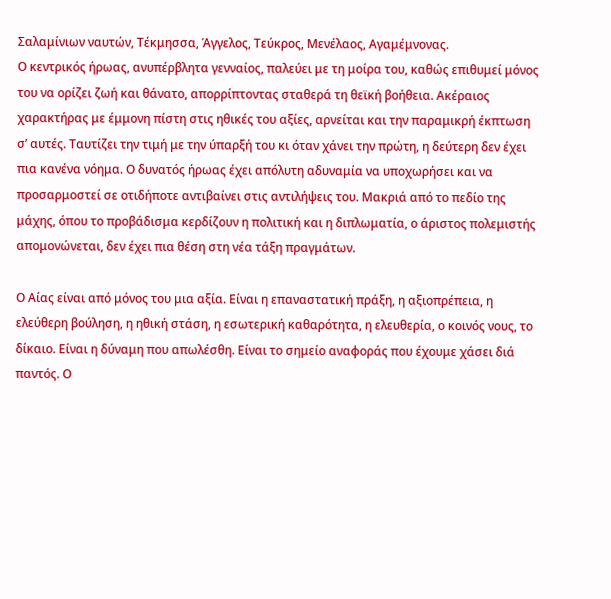Σαλαμίνιων ναυτών, Τέκμησσα, Άγγελος, Τεύκρος, Μενέλαος, Αγαμέμνονας.
Ο κεντρικός ήρωας, ανυπέρβλητα γενναίος, παλεύει με τη μοίρα του, καθώς επιθυμεί μόνος του να ορίζει ζωή και θάνατο, απορρίπτοντας σταθερά τη θεϊκή βοήθεια. Ακέραιος χαρακτήρας με έμμονη πίστη στις ηθικές του αξίες, αρνείται και την παραμικρή έκπτωση σ’ αυτές. Ταυτίζει την τιμή με την ύπαρξή του κι όταν χάνει την πρώτη, η δεύτερη δεν έχει πια κανένα νόημα. Ο δυνατός ήρωας έχει απόλυτη αδυναμία να υποχωρήσει και να προσαρμοστεί σε οτιδήποτε αντιβαίνει στις αντιλήψεις του. Μακριά από το πεδίο της μάχης, όπου το προβάδισμα κερδίζουν η πολιτική και η διπλωματία, ο άριστος πολεμιστής απομονώνεται, δεν έχει πια θέση στη νέα τάξη πραγμάτων.

Ο Αίας είναι από μόνος του μια αξία. Είναι η επαναστατική πράξη, η αξιοπρέπεια, η ελεύθερη βούληση, η ηθική στάση, η εσωτερική καθαρότητα, η ελευθερία, ο κοινός νους, το δίκαιο. Είναι η δύναμη που απωλέσθη. Είναι το σημείο αναφοράς που έχουμε χάσει διά παντός. Ο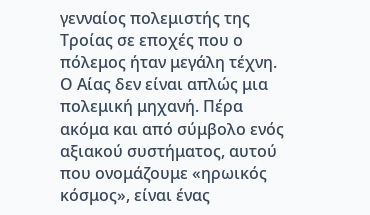γενναίος πολεμιστής της Τροίας σε εποχές που ο πόλεμος ήταν μεγάλη τέχνη.
Ο Αίας δεν είναι απλώς μια πολεμική μηχανή. Πέρα ακόμα και από σύμβολο ενός αξιακού συστήματος, αυτού που ονομάζουμε «ηρωικός κόσμος», είναι ένας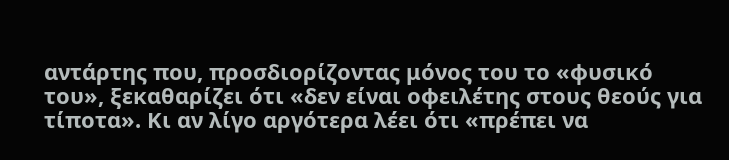αντάρτης που, προσδιορίζοντας μόνος του το «φυσικό του», ξεκαθαρίζει ότι «δεν είναι οφειλέτης στους θεούς για τίποτα». Κι αν λίγο αργότερα λέει ότι «πρέπει να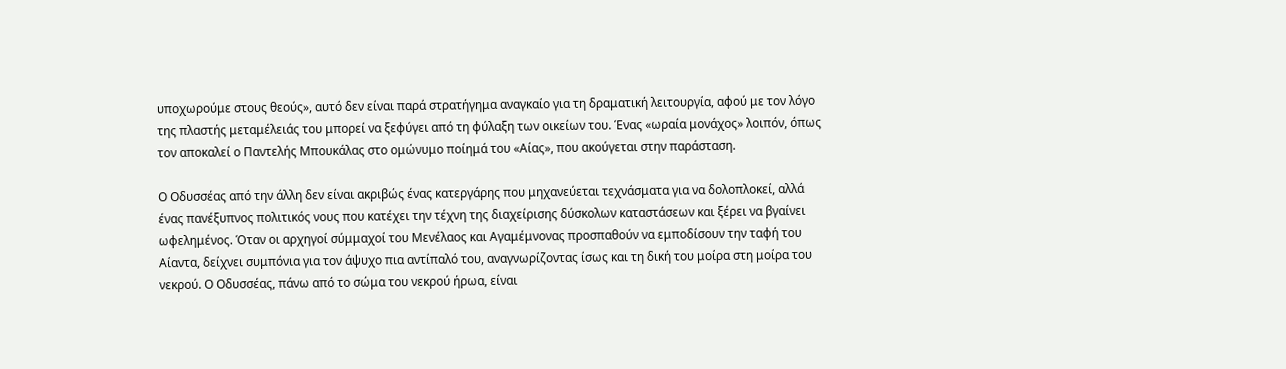υποχωρούμε στους θεούς», αυτό δεν είναι παρά στρατήγημα αναγκαίο για τη δραματική λειτουργία, αφού με τον λόγο της πλαστής μεταμέλειάς του μπορεί να ξεφύγει από τη φύλαξη των οικείων του. Ένας «ωραία μονάχος» λοιπόν, όπως τον αποκαλεί ο Παντελής Μπουκάλας στο ομώνυμο ποίημά του «Αίας», που ακούγεται στην παράσταση.

Ο Οδυσσέας από την άλλη δεν είναι ακριβώς ένας κατεργάρης που μηχανεύεται τεχνάσματα για να δολοπλοκεί, αλλά ένας πανέξυπνος πολιτικός νους που κατέχει την τέχνη της διαχείρισης δύσκολων καταστάσεων και ξέρει να βγαίνει ωφελημένος. Όταν οι αρχηγοί σύμμαχοί του Μενέλαος και Αγαμέμνονας προσπαθούν να εμποδίσουν την ταφή του Αίαντα, δείχνει συμπόνια για τον άψυχο πια αντίπαλό του, αναγνωρίζοντας ίσως και τη δική του μοίρα στη μοίρα του νεκρού. Ο Οδυσσέας, πάνω από το σώμα του νεκρού ήρωα, είναι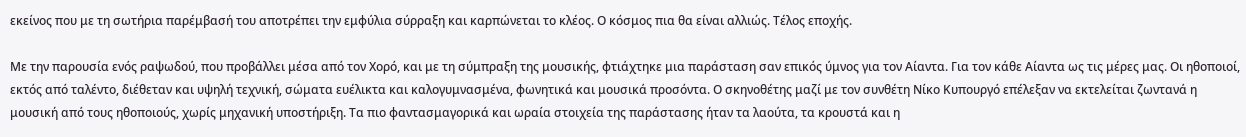εκείνος που με τη σωτήρια παρέμβασή του αποτρέπει την εμφύλια σύρραξη και καρπώνεται το κλέος. Ο κόσμος πια θα είναι αλλιώς. Τέλος εποχής.

Με την παρουσία ενός ραψωδού, που προβάλλει μέσα από τον Χορό, και με τη σύμπραξη της μουσικής, φτιάχτηκε μια παράσταση σαν επικός ύμνος για τον Αίαντα. Για τον κάθε Αίαντα ως τις μέρες μας. Οι ηθοποιοί, εκτός από ταλέντο, διέθεταν και υψηλή τεχνική, σώματα ευέλικτα και καλογυμνασμένα, φωνητικά και μουσικά προσόντα. Ο σκηνοθέτης μαζί με τον συνθέτη Νίκο Κυπουργό επέλεξαν να εκτελείται ζωντανά η μουσική από τους ηθοποιούς, χωρίς μηχανική υποστήριξη. Τα πιο φαντασμαγορικά και ωραία στοιχεία της παράστασης ήταν τα λαούτα, τα κρουστά και η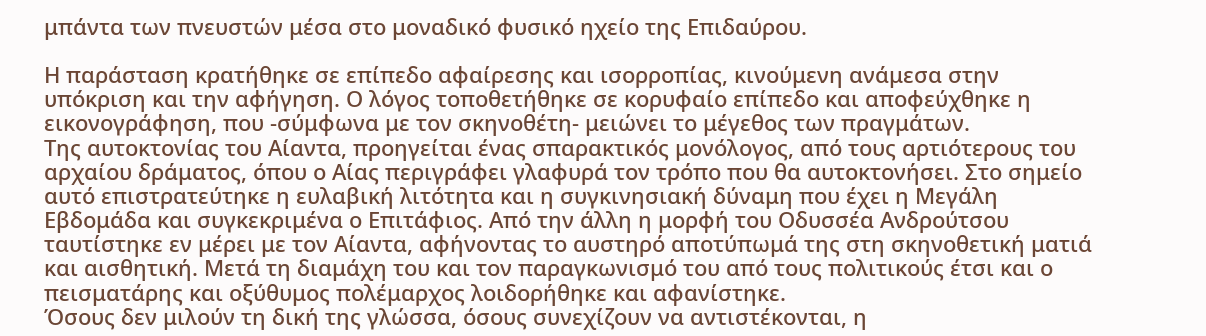μπάντα των πνευστών μέσα στο μοναδικό φυσικό ηχείο της Επιδαύρου.

Η παράσταση κρατήθηκε σε επίπεδο αφαίρεσης και ισορροπίας, κινούμενη ανάμεσα στην υπόκριση και την αφήγηση. Ο λόγος τοποθετήθηκε σε κορυφαίο επίπεδο και αποφεύχθηκε η εικονογράφηση, που -σύμφωνα με τον σκηνοθέτη- μειώνει το μέγεθος των πραγμάτων.
Της αυτοκτονίας του Αίαντα, προηγείται ένας σπαρακτικός μονόλογος, από τους αρτιότερους του αρχαίου δράματος, όπου ο Αίας περιγράφει γλαφυρά τον τρόπο που θα αυτοκτονήσει. Στο σημείο αυτό επιστρατεύτηκε η ευλαβική λιτότητα και η συγκινησιακή δύναμη που έχει η Μεγάλη Εβδομάδα και συγκεκριμένα ο Επιτάφιος. Από την άλλη η μορφή του Οδυσσέα Ανδρούτσου ταυτίστηκε εν μέρει με τον Αίαντα, αφήνοντας το αυστηρό αποτύπωμά της στη σκηνοθετική ματιά και αισθητική. Μετά τη διαμάχη του και τον παραγκωνισμό του από τους πολιτικούς έτσι και ο πεισματάρης και οξύθυμος πολέμαρχος λοιδορήθηκε και αφανίστηκε.
Όσους δεν μιλούν τη δική της γλώσσα, όσους συνεχίζουν να αντιστέκονται, η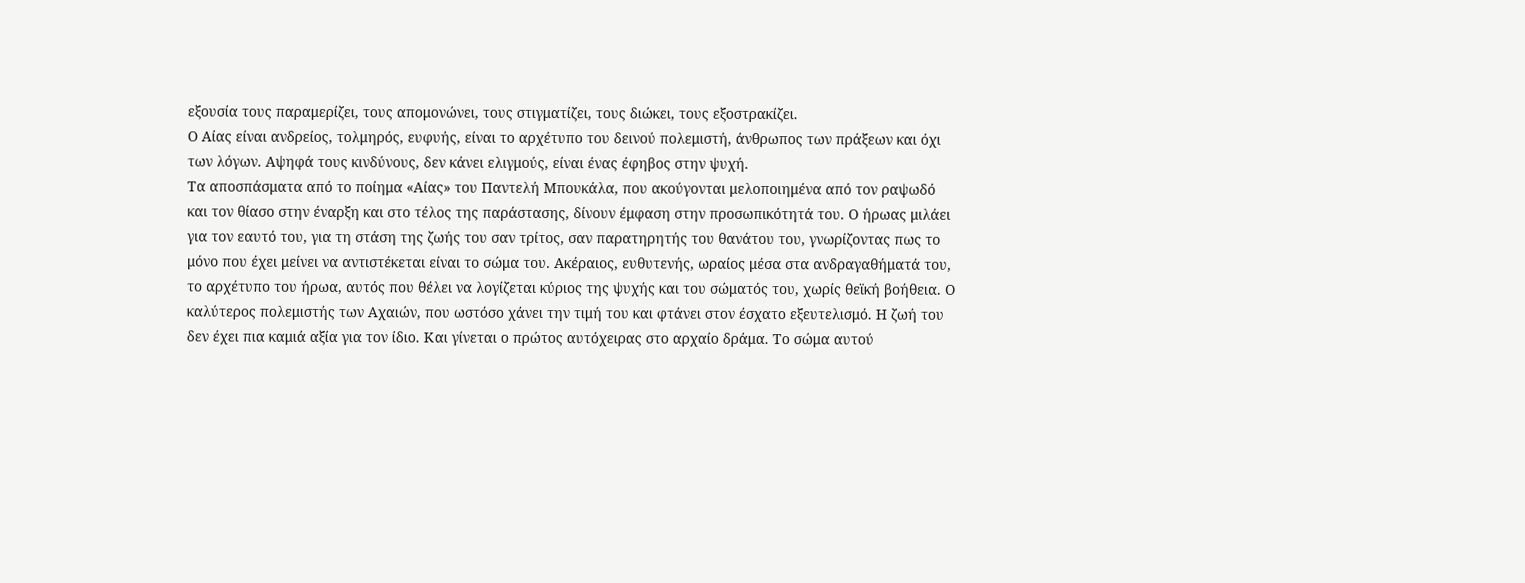εξουσία τους παραμερίζει, τους απομονώνει, τους στιγματίζει, τους διώκει, τους εξοστρακίζει.
Ο Αίας είναι ανδρείος, τολμηρός, ευφυής, είναι το αρχέτυπο του δεινού πολεμιστή, άνθρωπος των πράξεων και όχι των λόγων. Αψηφά τους κινδύνους, δεν κάνει ελιγμούς, είναι ένας έφηβος στην ψυχή.
Τα αποσπάσματα από το ποίημα «Αίας» του Παντελή Μπουκάλα, που ακούγονται μελοποιημένα από τον ραψωδό και τον θίασο στην έναρξη και στο τέλος της παράστασης, δίνουν έμφαση στην προσωπικότητά του. Ο ήρωας μιλάει για τον εαυτό του, για τη στάση της ζωής του σαν τρίτος, σαν παρατηρητής του θανάτου του, γνωρίζοντας πως το μόνο που έχει μείνει να αντιστέκεται είναι το σώμα του. Ακέραιος, ευθυτενής, ωραίος μέσα στα ανδραγαθήματά του, το αρχέτυπο του ήρωα, αυτός που θέλει να λογίζεται κύριος της ψυχής και του σώματός του, χωρίς θεϊκή βοήθεια. Ο καλύτερος πολεμιστής των Αχαιών, που ωστόσο χάνει την τιμή του και φτάνει στον έσχατο εξευτελισμό. Η ζωή του δεν έχει πια καμιά αξία για τον ίδιο. Και γίνεται ο πρώτος αυτόχειρας στο αρχαίο δράμα. Το σώμα αυτού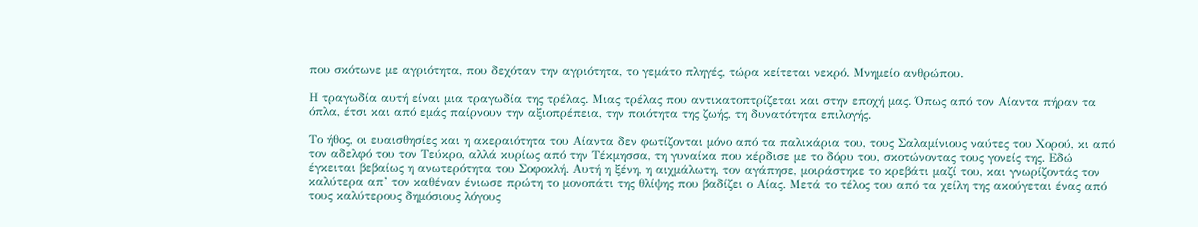που σκότωνε με αγριότητα, που δεχόταν την αγριότητα, το γεμάτο πληγές, τώρα κείτεται νεκρό. Μνημείο ανθρώπου.

Η τραγωδία αυτή είναι μια τραγωδία της τρέλας. Μιας τρέλας που αντικατοπτρίζεται και στην εποχή μας. Όπως από τον Αίαντα πήραν τα όπλα, έτσι και από εμάς παίρνουν την αξιοπρέπεια, την ποιότητα της ζωής, τη δυνατότητα επιλογής.

Το ήθος, οι ευαισθησίες και η ακεραιότητα του Αίαντα δεν φωτίζονται μόνο από τα παλικάρια του, τους Σαλαμίνιους ναύτες του Χορού, κι από τον αδελφό του τον Τεύκρο, αλλά κυρίως από την Τέκμησσα, τη γυναίκα που κέρδισε με το δόρυ του, σκοτώνοντας τους γονείς της. Εδώ έγκειται βεβαίως η ανωτερότητα του Σοφοκλή. Αυτή η ξένη, η αιχμάλωτη, τον αγάπησε, μοιράστηκε το κρεβάτι μαζί του, και γνωρίζοντάς τον καλύτερα απ’ τον καθέναν ένιωσε πρώτη το μονοπάτι της θλίψης που βαδίζει ο Αίας. Μετά το τέλος του από τα χείλη της ακούγεται ένας από τους καλύτερους δημόσιους λόγους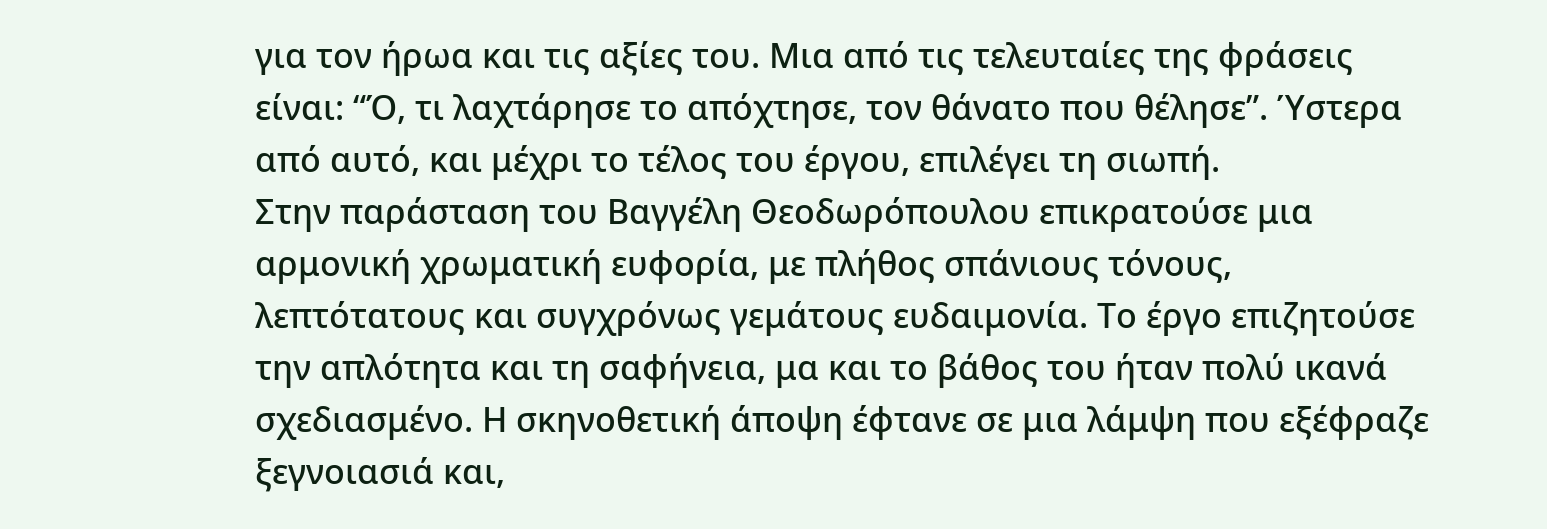για τον ήρωα και τις αξίες του. Μια από τις τελευταίες της φράσεις είναι: “Ό, τι λαχτάρησε το απόχτησε, τον θάνατο που θέλησε”. Ύστερα από αυτό, και μέχρι το τέλος του έργου, επιλέγει τη σιωπή.
Στην παράσταση του Βαγγέλη Θεοδωρόπουλου επικρατούσε μια αρμονική χρωματική ευφορία, με πλήθος σπάνιους τόνους, λεπτότατους και συγχρόνως γεμάτους ευδαιμονία. Το έργο επιζητούσε την απλότητα και τη σαφήνεια, μα και το βάθος του ήταν πολύ ικανά σχεδιασμένο. Η σκηνοθετική άποψη έφτανε σε μια λάμψη που εξέφραζε ξεγνοιασιά και,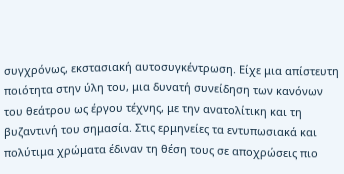συγχρόνως, εκστασιακή αυτοσυγκέντρωση. Είχε μια απίστευτη ποιότητα στην ύλη του, μια δυνατή συνείδηση των κανόνων του θεάτρου ως έργου τέχνης, με την ανατολίτικη και τη βυζαντινή του σημασία. Στις ερμηνείες τα εντυπωσιακά και πολύτιμα χρώματα έδιναν τη θέση τους σε αποχρώσεις πιο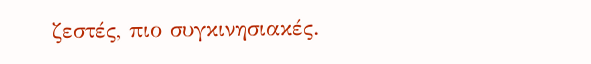ζεστές, πιο συγκινησιακές.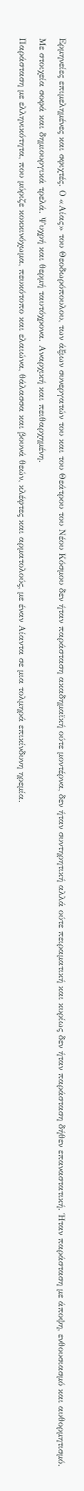Ερμηνείες επιμελημένες και σφιχτές. Ο «Αίας» του Θεοδωρόπουλου, των άξιων συνεργατών του και του Θεάτρου του Νέου Κόσμου δεν ήταν παράσταση ακαδημαϊκή ούτε μοντέρνα, δεν ήταν συντηρητική αλλά ούτε πειραματική και κυρίως δεν ήταν παράσταση δήθεν επαναστατική. Ήταν παράσταση με άποψη, ενθουσιασμό και αυθορμητισμό. Με στοιχεία σοφά και δημιουργικά τρελά. Ψυχρή και θερμή ταυτόχρονα. Αναρχική και πειθαρχημένη.
Παράσταση με ελληνικότητα, που μύριζε κοκκινόχωμα, πευκότοπο και ελαιώνα, θάλασσα και βουνά θεών, κλέφτες και αρματολούς, με έναν Αίαντα σε μια τολμηρά επικίνδυνη ηρεμία.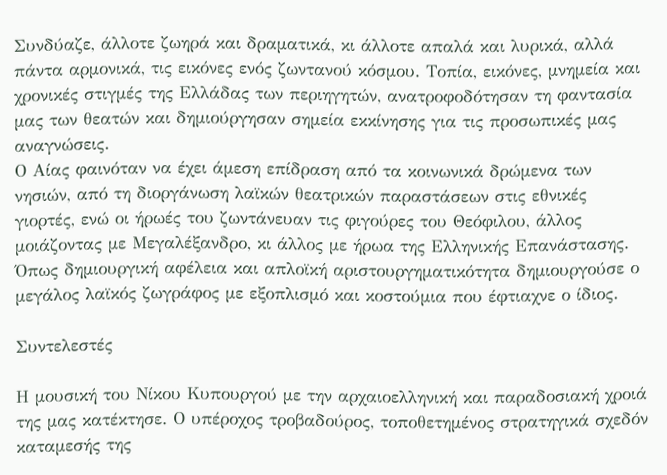Συνδύαζε, άλλοτε ζωηρά και δραματικά, κι άλλοτε απαλά και λυρικά, αλλά πάντα αρμονικά, τις εικόνες ενός ζωντανού κόσμου. Τοπία, εικόνες, μνημεία και χρονικές στιγμές της Ελλάδας των περιηγητών, ανατροφοδότησαν τη φαντασία μας των θεατών και δημιούργησαν σημεία εκκίνησης για τις προσωπικές μας αναγνώσεις.
Ο Αίας φαινόταν να έχει άμεση επίδραση από τα κοινωνικά δρώμενα των νησιών, από τη διοργάνωση λαϊκών θεατρικών παραστάσεων στις εθνικές γιορτές, ενώ οι ήρωές του ζωντάνευαν τις φιγούρες του Θεόφιλου, άλλος μοιάζοντας με Μεγαλέξανδρο, κι άλλος με ήρωα της Ελληνικής Επανάστασης. Όπως δημιουργική αφέλεια και απλοϊκή αριστουργηματικότητα δημιουργούσε ο μεγάλος λαϊκός ζωγράφος με εξοπλισμό και κοστούμια που έφτιαχνε ο ίδιος.

Συντελεστές

Η μουσική του Νίκου Κυπουργού με την αρχαιοελληνική και παραδοσιακή χροιά της μας κατέκτησε. Ο υπέροχος τροβαδούρος, τοποθετημένος στρατηγικά σχεδόν καταμεσής της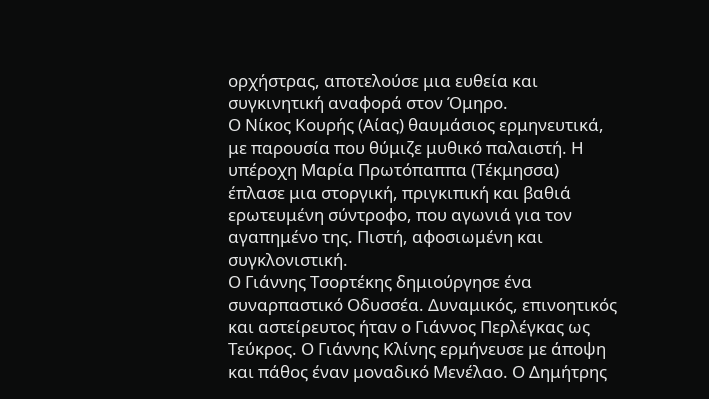ορχήστρας, αποτελούσε μια ευθεία και συγκινητική αναφορά στον Όμηρο.
Ο Νίκος Κουρής (Αίας) θαυμάσιος ερμηνευτικά, με παρουσία που θύμιζε μυθικό παλαιστή. Η υπέροχη Μαρία Πρωτόπαππα (Τέκμησσα) έπλασε μια στοργική, πριγκιπική και βαθιά ερωτευμένη σύντροφο, που αγωνιά για τον αγαπημένο της. Πιστή, αφοσιωμένη και συγκλονιστική.
Ο Γιάννης Τσορτέκης δημιούργησε ένα συναρπαστικό Οδυσσέα. Δυναμικός, επινοητικός και αστείρευτος ήταν ο Γιάννος Περλέγκας ως Τεύκρος. Ο Γιάννης Κλίνης ερμήνευσε με άποψη και πάθος έναν μοναδικό Μενέλαο. Ο Δημήτρης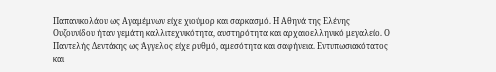Παπανικολάου ως Αγαμέμνων είχε χιούμορ και σαρκασμό. Η Αθηνά της Ελένης Ουζουνίδου ήταν γεμάτη καλλιτεχνικότητα, αυστηρότητα και αρχαιοελληνικό μεγαλείο. Ο Παντελής Δεντάκης ως Άγγελος είχε ρυθμό, αμεσότητα και σαφήνεια. Εντυπωσιακότατος και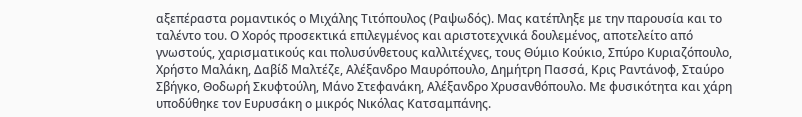αξεπέραστα ρομαντικός ο Μιχάλης Τιτόπουλος (Ραψωδός). Μας κατέπληξε με την παρουσία και το ταλέντο του. Ο Χορός προσεκτικά επιλεγμένος και αριστοτεχνικά δουλεμένος, αποτελείτο από γνωστούς, χαρισματικούς και πολυσύνθετους καλλιτέχνες, τους Θύμιο Κούκιο, Σπύρο Κυριαζόπουλο, Χρήστο Μαλάκη, Δαβίδ Μαλτέζε, Αλέξανδρο Μαυρόπουλο, Δημήτρη Πασσά, Κρις Ραντάνοφ, Σταύρο Σβήγκο, Θοδωρή Σκυφτούλη, Μάνο Στεφανάκη, Αλέξανδρο Χρυσανθόπουλο. Με φυσικότητα και χάρη υποδύθηκε τον Ευρυσάκη ο μικρός Νικόλας Κατσαμπάνης.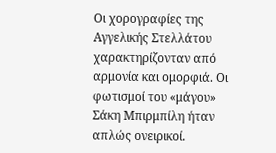Οι χορογραφίες της Αγγελικής Στελλάτου χαρακτηρίζονταν από αρμονία και ομορφιά. Οι φωτισμοί του «μάγου» Σάκη Μπιρμπίλη ήταν απλώς ονειρικοί.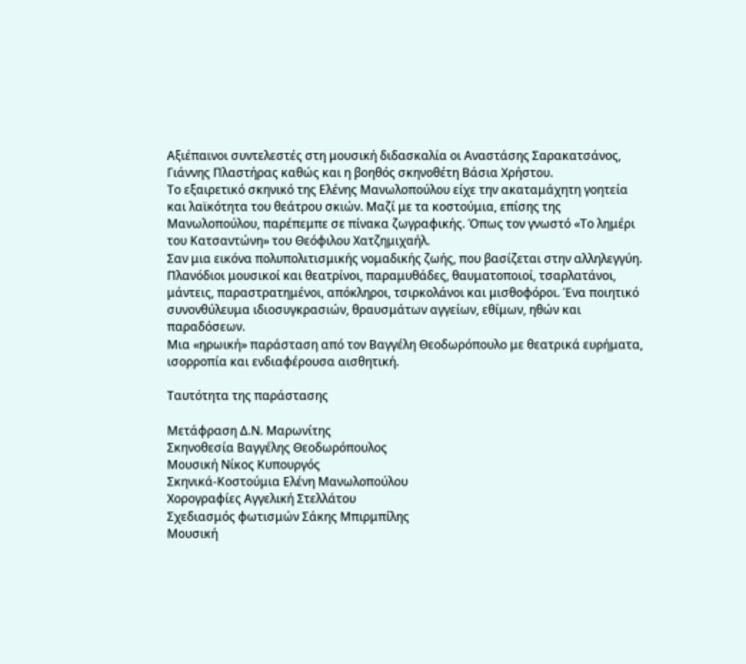Αξιέπαινοι συντελεστές στη μουσική διδασκαλία οι Αναστάσης Σαρακατσάνος, Γιάννης Πλαστήρας καθώς και η βοηθός σκηνοθέτη Βάσια Χρήστου.
Το εξαιρετικό σκηνικό της Ελένης Μανωλοπούλου είχε την ακαταμάχητη γοητεία και λαϊκότητα του θεάτρου σκιών. Μαζί με τα κοστούμια, επίσης της Μανωλοπούλου, παρέπεμπε σε πίνακα ζωγραφικής. Όπως τον γνωστό «Το λημέρι του Κατσαντώνη» του Θεόφιλου Χατζημιχαήλ.
Σαν μια εικόνα πολυπολιτισμικής νομαδικής ζωής, που βασίζεται στην αλληλεγγύη. Πλανόδιοι μουσικοί και θεατρίνοι, παραμυθάδες, θαυματοποιοί, τσαρλατάνοι, μάντεις, παραστρατημένοι, απόκληροι, τσιρκολάνοι και μισθοφόροι. Ένα ποιητικό συνονθύλευμα ιδιοσυγκρασιών, θραυσμάτων αγγείων, εθίμων, ηθών και παραδόσεων.
Mια «ηρωική» παράσταση από τον Βαγγέλη Θεοδωρόπουλο με θεατρικά ευρήματα, ισορροπία και ενδιαφέρουσα αισθητική.

Ταυτότητα της παράστασης

Μετάφραση Δ.Ν. Μαρωνίτης
Σκηνοθεσία Βαγγέλης Θεοδωρόπουλος
Μουσική Νίκος Κυπουργός
Σκηνικά-Κοστούμια Ελένη Μανωλοπούλου
Χορογραφίες Αγγελική Στελλάτου
Σχεδιασμός φωτισμών Σάκης Μπιρμπίλης
Μουσική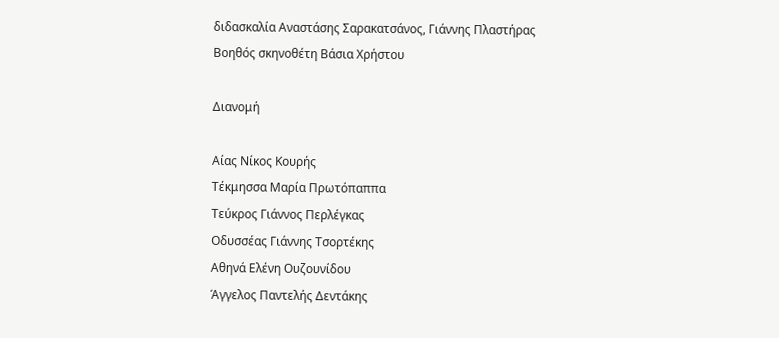διδασκαλία Αναστάσης Σαρακατσάνος, Γιάννης Πλαστήρας
Βοηθός σκηνοθέτη Βάσια Χρήστου

Διανομή

Αίας Νίκος Κουρής
Τέκμησσα Μαρία Πρωτόπαππα
Τεύκρος Γιάννος Περλέγκας
Οδυσσέας Γιάννης Τσορτέκης
Αθηνά Ελένη Ουζουνίδου
Άγγελος Παντελής Δεντάκης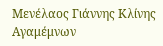Μενέλαος Γιάννης Κλίνης
Αγαμέμνων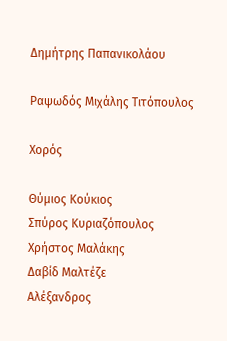Δημήτρης Παπανικολάου

Ραψωδός Μιχάλης Τιτόπουλος

Χορός

Θύμιος Κούκιος
Σπύρος Κυριαζόπουλος
Χρήστος Μαλάκης
Δαβίδ Μαλτέζε
Αλέξανδρος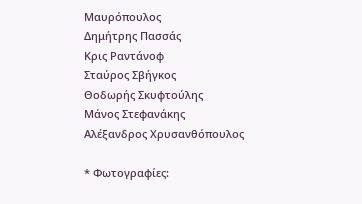Μαυρόπουλος
Δημήτρης Πασσάς
Κρις Ραντάνοφ
Σταύρος Σβήγκος
Θοδωρής Σκυφτούλης
Μάνος Στεφανάκης
Αλέξανδρος Χρυσανθόπουλος

* Φωτογραφίες: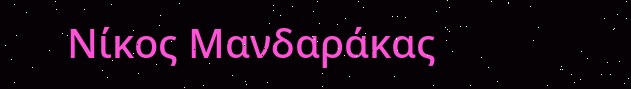Νίκος Μανδαράκας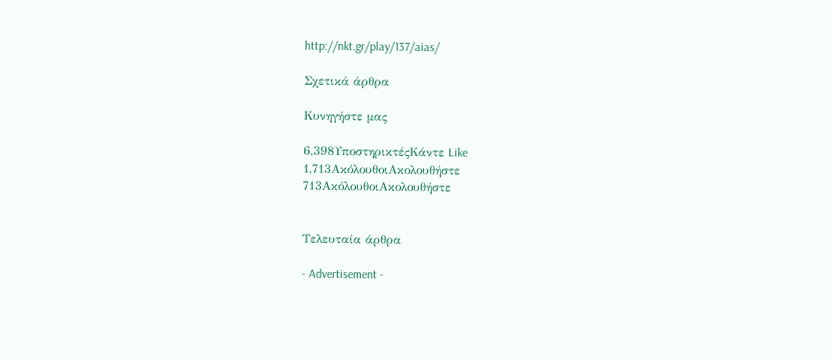http://nkt.gr/play/137/aias/

Σχετικά άρθρα

Κυνηγήστε μας

6,398ΥποστηρικτέςΚάντε Like
1,713ΑκόλουθοιΑκολουθήστε
713ΑκόλουθοιΑκολουθήστε


Τελευταία άρθρα

- Advertisement -